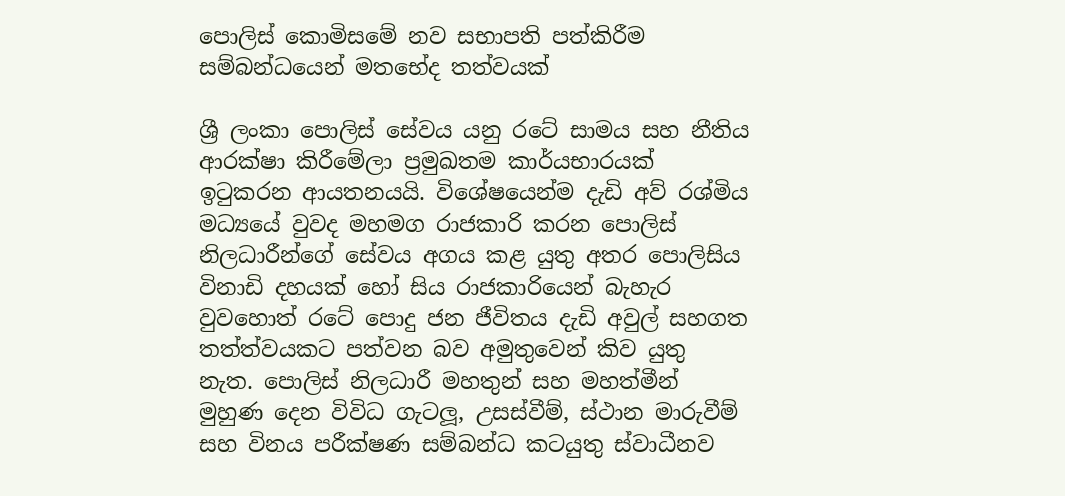පොලිස් කොමිසමේ නව සභාපති පත්කිරීම සම්බන්ධයෙන් මතභේද තත්වයක්

ශ්‍රී ලංකා පොලිස් සේවය යනු රටේ සාමය සහ නීතිය ආරක්ෂා කිරීමේලා ප්‍රමුඛතම කාර්යභාරයක් ඉටුකරන ආයතනයයි. විශේෂයෙන්ම දැඩි අව් රශ්මිය මධ්‍යයේ වුවද මහමග රාජකාරි කරන පොලිස් නිලධාරීන්ගේ සේවය අගය කළ යුතු අතර පොලිසිය විනාඩි දහයක් හෝ සිය රාජකාරියෙන් බැහැර වුවහොත් රටේ පොදු ජන ජීවිතය දැඩි අවුල් සහගත තත්ත්වයකට පත්වන බව අමුතුවෙන් කිව යුතු නැත. පොලිස් නිලධාරී මහතුන් සහ මහත්මීන් මුහුණ දෙන විවිධ ගැටලූ‍, උසස්වීම්, ස්ථාන මාරුවීම් සහ විනය පරීක්ෂණ සම්බන්ධ කටයුතු ස්වාධීනව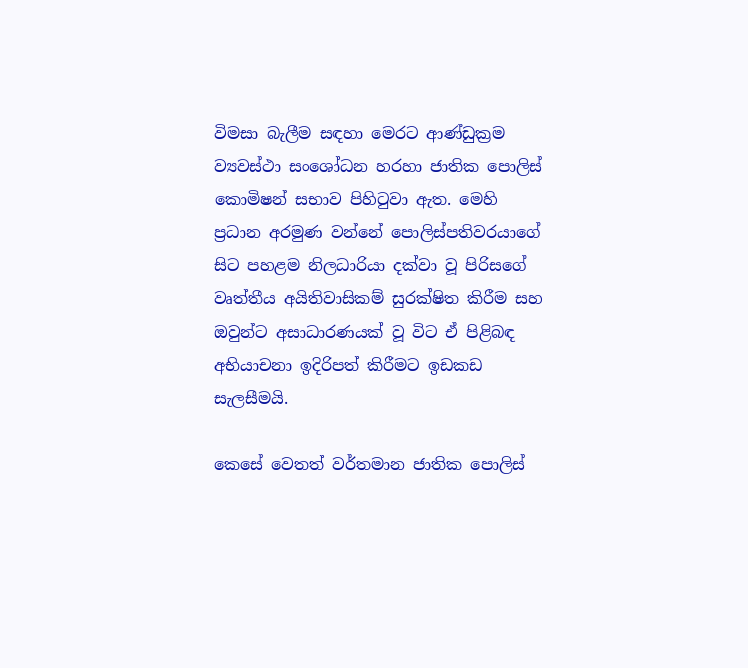විමසා බැලීම සඳහා මෙරට ආණ්ඩුක්‍රම ව්‍යවස්ථා සංශෝධන හරහා ජාතික පොලිස් කොමිෂන් සභාව පිහිටුවා ඇත. මෙහි ප්‍රධාන අරමුණ වන්නේ පොලිස්පතිවරයාගේ සිට පහළම නිලධාරියා දක්වා වූ පිරිසගේ වෘත්තීය අයිතිවාසිකම් සුරක්ෂිත කිරීම සහ ඔවුන්ට අසාධාරණයක් වූ විට ඒ පිළිබඳ අභියාචනා ඉදිරිපත් කිරීමට ඉඩකඩ සැලසීමයි.

කෙසේ වෙතත් වර්තමාන ජාතික පොලිස්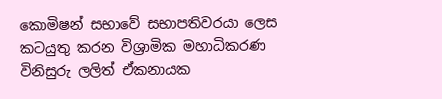කොමිෂන් සභාවේ සභාපතිවරයා ලෙස කටයුතු කරන විශ්‍රාමික මහාධිකරණ විනිසුරු ලලිත් ඒකනායක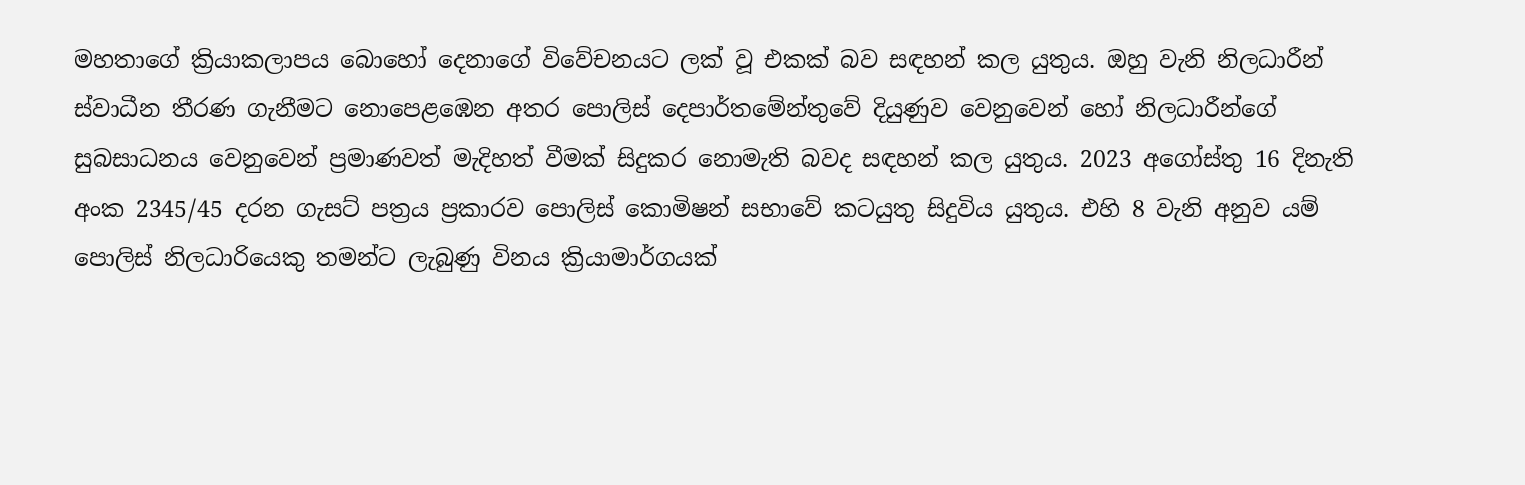මහතාගේ ක්‍රියාකලාපය බොහෝ දෙනාගේ විවේචනයට ලක් වූ එකක් බව සඳහන් කල යුතුය. ඔහු වැනි නිලධාරීන් ස්වාධීන තීරණ ගැනීමට නොපෙළඹෙන අතර පොලිස් දෙපාර්තමේන්තුවේ දියුණුව වෙනුවෙන් හෝ නිලධාරීන්ගේ සුබසාධනය වෙනුවෙන් ප්‍රමාණවත් මැදිහත් වීමක් සිදුකර නොමැති බවද සඳහන් කල යුතුය. 2023 අගෝස්තු 16 දිනැති අංක 2345/45 දරන ගැසට් පත්‍රය ප්‍රකාරව පොලිස් කොමිෂන් සභාවේ කටයුතු සිදුවිය යුතුය. එහි 8 වැනි අනුව යම් පොලිස් නිලධාරියෙකු තමන්ට ලැබුණු විනය ක්‍රියාමාර්ගයක්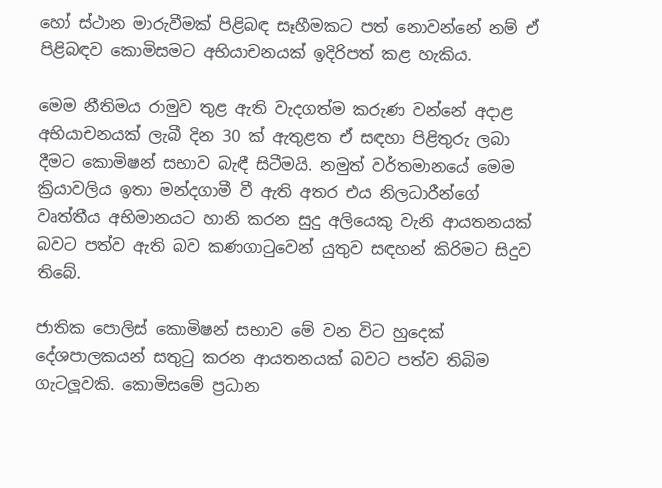හෝ ස්ථාන මාරුවීමක් පිළිබඳ සෑහීමකට පත් නොවන්නේ නම් ඒ පිළිබඳව කොමිසමට අභියාචනයක් ඉදිරිපත් කළ හැකිය.

මෙම නීතිමය රාමුව තුළ ඇති වැදගත්ම කරුණ වන්නේ අදාළ අභියාචනයක් ලැබී දින 30 ක් ඇතුළත ඒ සඳහා පිළිතුරු ලබා දීමට කොමිෂන් සභාව බැඳී සිටීමයි. නමුත් වර්තමානයේ මෙම ක්‍රියාවලිය ඉතා මන්දගාමී වී ඇති අතර එය නිලධාරීන්ගේ වෘත්තීය අභිමානයට හානි කරන ‍සුදු අලියෙකු වැනි ආයතනයක් බවට පත්ව ඇති බව කණගාටුවෙන් යුතුව සඳහන් කිරිමට සිදුව තිබේ.

ජාතික පොලිස් කොමිෂන් සභාව මේ වන විට හුදෙක් දේශපාලකයන් සතුටු කරන ආයතනයක් බවට පත්ව තිබිම ගැටලූවකි. කොමිසමේ ප්‍රධාන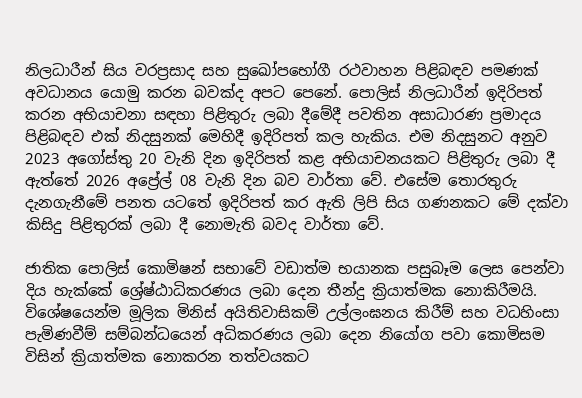නිලධාරීන් සිය වරප්‍රසාද සහ සුඛෝපභෝගී රථවාහන පිළිබඳව පමණක් අවධානය යොමු කරන බවක්ද අපට පෙනේ. පොලිස් නිලධාරීන් ඉදිරිපත් කරන අභියාචනා සඳහා පිළිතුරු ලබා දීමේදී පවතින අසාධාරණ ප්‍රමාදය පිළිබඳව එක් නිදසුනක් මෙහිදී ඉදිරිපත් කල හැකිය. එම නිදසුනට අනුව 2023 අගෝස්තු 20 වැනි දින ඉදිරිපත් කළ අභියාචනයකට පිළිතුරු ලබා දී ඇත්තේ 2026 අප්‍රේල් 08 වැනි දින බව වාර්තා වේ. එසේම තොරතුරු දැනගැනීමේ පනත යටතේ ඉදිරිපත් කර ඇති ලිපි සිය ගණනකට මේ දක්වා කිසිදු පිළිතුරක් ලබා දී නොමැති බවද වාර්තා වේ.

ජාතික පොලිස් කොමිෂන් සභාවේ වඩාත්ම භයානක පසුබෑම ලෙස පෙන්වා දිය හැක්කේ ශ්‍රේෂ්ඨාධිකරණය ලබා දෙන තීන්දු ක්‍රියාත්මක නොකිරීමයි. විශේෂයෙන්ම මූලික මිනිස් අයිතිවාසිකම් උල්ලංඝනය කිරීම් සහ වධහිංසා පැමිණවීම් සම්බන්ධයෙන් අධිකරණය ලබා දෙන නියෝග පවා කොමිසම විසින් ක්‍රියාත්මක නොකරන තත්වයකට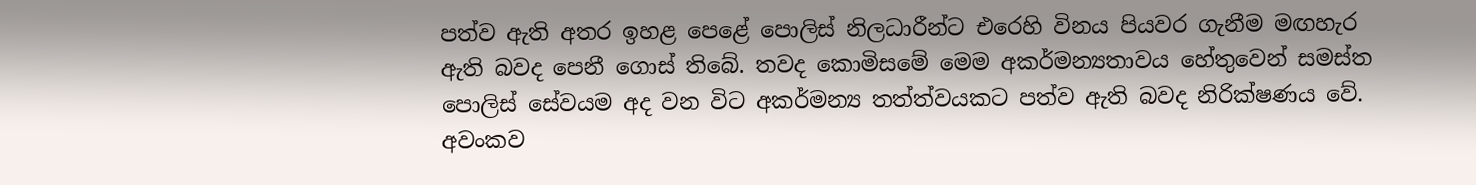පත්ව ඇති අතර ඉහළ පෙළේ පොලිස් නිලධාරීන්ට එරෙහි විනය පියවර ගැනීම මඟහැර ඇති බවද පෙනී ගොස් තිබේ. තවද කොමිසමේ මෙම අකර්මන්‍යතාවය හේතුවෙන් සමස්ත පොලිස් සේවයම අද වන විට ‍අකර්මන්‍ය තත්ත්වයකට පත්ව ඇති බවද නිරික්ෂණය වේ. අවංකව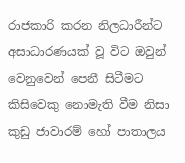රාජකාරි කරන නිලධාරීන්ට අසාධාරණයක් වූ විට ඔවුන් වෙනුවෙන් පෙනී සිටීමට කිසිවෙකු නොමැති වීම නිසා කුඩු ජාවාරම් හෝ පාතාලය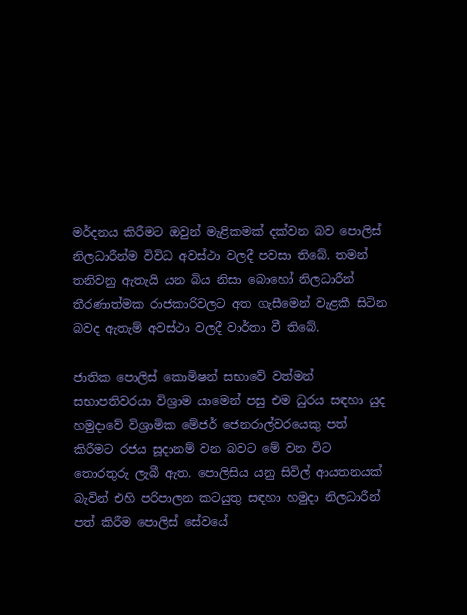මර්දනය කිරීමට ඔවුන් මැළිකමක් දක්වන බව පොලිස් නිලධාරීන්ම විවිධ අවස්ථා වලදී පවසා තිබේ. තමන් තනිවනු ඇතැයි යන බිය නිසා බොහෝ නිලධාරීන් තීරණාත්මක රාජකාරිවලට අත ගැසීමෙන් වැළකී සිටින බවද ඇතැම් අවස්ථා වලදී වාර්තා වී තිබේ.

ජාතික පොලිස් කොමිෂන් සභාවේ වත්මන් සභාපතිවරයා විශ්‍රාම යාමෙන් පසු එම ධුරය සඳහා යුද හමුදාවේ විශ්‍රාමික මේජර් ජෙනරාල්වරයෙකු පත් කිරීමට රජය සූදානම් වන බවට මේ වන විට තොරතුරු ලැබී ඇත. පොලිසිය යනු සිවිල් ආයතනයක් බැවින් එහි පරිපාලන කටයුතු සඳහා හමුදා නිලධාරීන් පත් කිරීම පොලිස් සේවයේ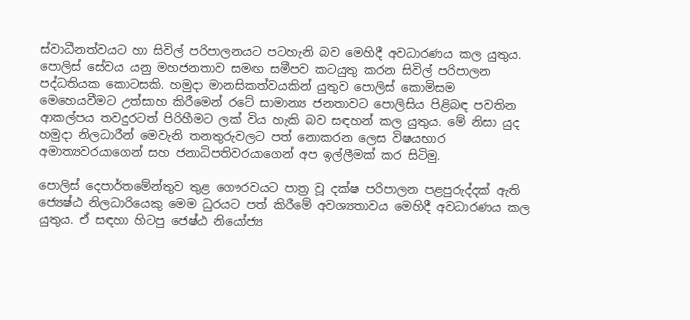ස්වාධීනත්වයට හා සිවිල් පරිපාලනයට පටහැනි බව මෙහිදී අවධාරණය කල යුතුය. පොලිස් සේවය යනු මහජනතාව සමඟ සමීපව කටයුතු කරන සිවිල් පරිපාලන පද්ධතියක කොටසකි. හමුදා මානසිකත්වයකින් යුතුව පොලිස් කොමිසම මෙහෙයවීමට උත්සාහ කිරීමෙන් රටේ සාමාන්‍ය ජනතාවට පොලිසිය පිළිබඳ පවතින ආකල්පය තවදුරටත් පිරිහීමට ලක් විය හැකි බව සඳහන් කල යුතුය. මේ නිසා යුද හමුදා නිලධාරීන් මෙවැනි තනතුරුවලට පත් නොකරන ලෙස විෂයභාර අමාත්‍යවරයාගෙන් සහ ජනාධිපතිවරයාගෙන් අප ඉල්ලීමක් කර සිටිමු.

පොලිස් දෙපාර්තමේන්තුව තුළ ගෞරවයට පාත්‍ර වූ දක්ෂ පරිපාලන පළපුරුද්දක් ඇති ජ්‍යෙෂ්ඨ නිලධාරියෙකු මෙම ධුරයට පත් කිරීමේ අවශ්‍යතාවය මෙහිදී අවධාරණය කල යුතුය. ඒ සඳහා හිටපු ජෙෂ්ඨ නියෝජ්‍ය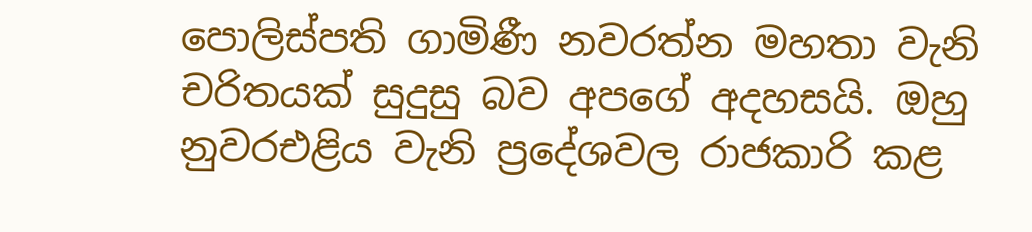පොලිස්පති ගාමිණී නවරත්න මහතා වැනි චරිතයක් සුදුසු බව අපගේ අදහසයි. ඔහු නුවරඑළිය වැනි ප්‍රදේශවල රාජකාරි කළ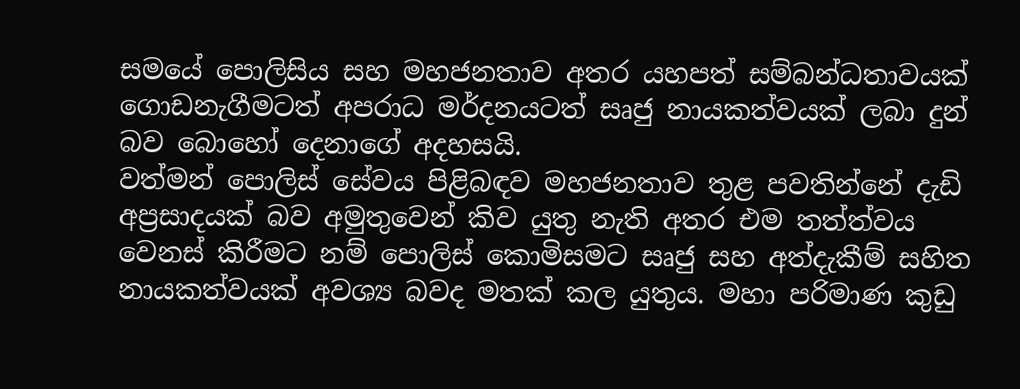සමයේ පොලිසිය සහ මහජනතාව අතර යහපත් සම්බන්ධතාවයක් ගොඩනැගීමටත් අපරාධ මර්දනයටත් සෘජු නායකත්වයක් ලබා දුන් බව බොහෝ දෙනාගේ අදහසයි.
වත්මන් පොලිස් සේවය පිළිබඳව මහජනතාව තුළ පවතින්නේ දැඩි අප්‍රසාදයක් බව අමුතුවෙන් කිව යුතු නැති අතර එම තත්ත්වය වෙනස් කිරීමට නම් පොලිස් කොමිසමට සෘජු සහ අත්දැකීම් සහිත නායකත්වයක් අවශ්‍ය බවද මතක් කල යුතුය. මහා පරිමාණ කුඩු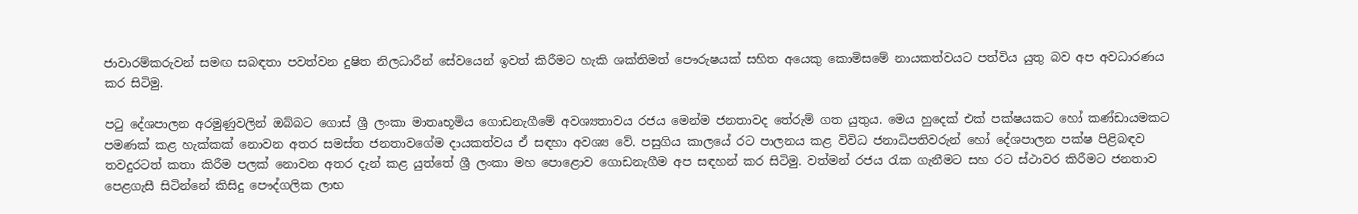ජාවාරම්කරුවන් සමඟ සබඳතා පවත්වන දුෂිත නිලධාරීන් සේවයෙන් ඉවත් කිරීමට හැකි ශක්තිමත් පෞරුෂයක් සහිත අයෙකු කොමිසමේ නායකත්වයට පත්විය යුතු බව අප අවධාරණය කර සිටිමු.

පටු දේශපාලන අරමුණුවලින් ඔබ්බට ගොස් ශ්‍රී ලංකා මාතෘභූමිය ගොඩනැගීමේ අවශ්‍යතාවය රජය මෙන්ම ජනතාවද තේරුම් ගත යුතුය. මෙය හුදෙක් එක් පක්ෂයකට හෝ කණ්ඩායමකට පමණක් කළ හැක්කක් නොවන අතර සමස්ත ජනතාවගේම දායකත්වය ඒ සඳහා අවශ්‍ය වේ. පසුගිය කාලයේ රට පාලනය කළ විවිධ ජනාධිපතිවරුන් හෝ දේශපාලන පක්ෂ පිළිබඳව තවදුරටත් කතා කිරීම පලක් නොවන අතර දැන් කළ යුත්තේ ‍ශ්‍රී ලංකා මහ පොළොව ගොඩනැගීම අප සඳහන් කර සිටිමු. වත්මන් රජය රැක ගැනීමට සහ රට ස්ථාවර කිරීමට ජනතාව පෙළගැසී සිටින්නේ කිසිදු පෞද්ගලික ලාභ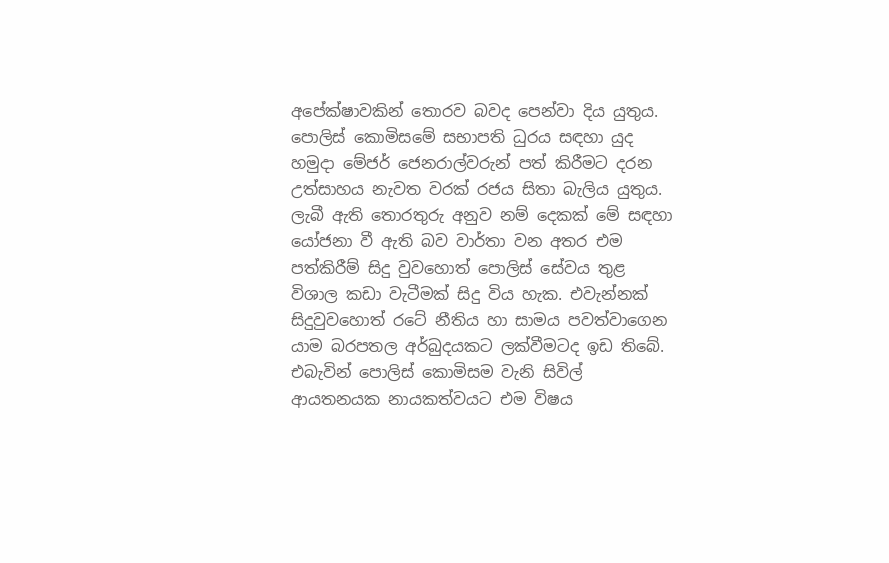අපේක්ෂාවකින් තොරව බවද පෙන්වා දිය යුතුය.
පොලිස් කොමිසමේ සභාපති ධුරය සඳහා යුද හමුදා මේජර් ජෙනරාල්වරුන් පත් කිරීමට දරන උත්සාහය නැවත වරක් රජය සිතා බැලිය යුතුය. ලැබී ඇති තොරතුරු අනුව නම් දෙකක් මේ සඳහා යෝජනා වී ඇති බව වාර්තා වන අතර එම පත්කිරීම් සිදු වුවහොත් පොලිස් සේවය තුළ විශාල කඩා වැටීමක් සිදු විය හැක. එවැන්නක් සිදුවුවහොත් රටේ නීතිය හා සාමය පවත්වාගෙන යාම බරපතල අර්බුදයකට ලක්වීමටද ඉඩ තිබේ. එබැවින් පොලිස් කොමිසම වැනි සිවිල් ආයතනයක නායකත්වයට එම විෂය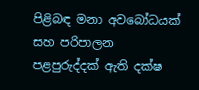පිළිබඳ මනා අවබෝධයක් සහ පරිපාලන පළපුරුද්දක් ඇති දක්ෂ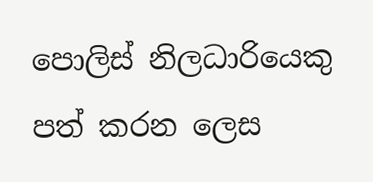පොලිස් නිලධාරියෙකු පත් කරන ලෙස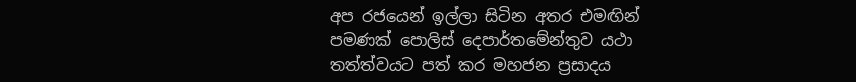අප රජයෙන් ඉල්ලා සිටින අතර එමඟින් පමණක් පොලිස් දෙපාර්තමේන්තුව යථා තත්ත්වයට පත් කර මහජන ප්‍රසාදය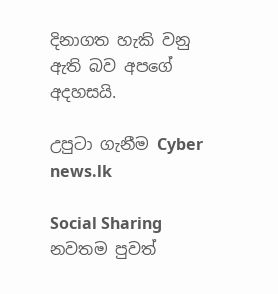දිනාගත හැකි වනු ඇති බව අපගේ අදහසයි.

උපුටා ගැනීම Cyber news.lk

Social Sharing
නවතම පුවත්